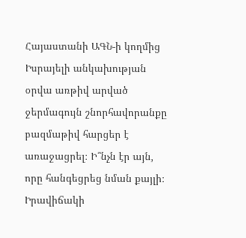Հայաստանի ԱԳՆ-ի կողմից Իսրայելի անկախության օրվա առթիվ արված ջերմագույն շնորհավորանքը բազմաթիվ հարցեր է առաջացրել։ Ի՞նչն էր այն, որը հանգեցրեց նման քայլի։ Իրավիճակի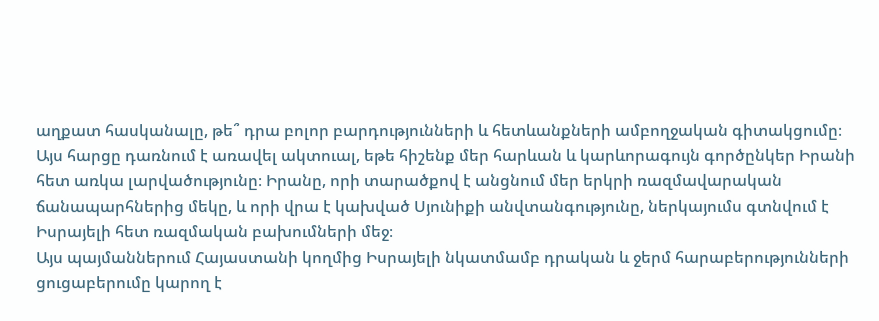աղքատ հասկանալը, թե՞ դրա բոլոր բարդությունների և հետևանքների ամբողջական գիտակցումը։
Այս հարցը դառնում է առավել ակտուալ, եթե հիշենք մեր հարևան և կարևորագույն գործընկեր Իրանի հետ առկա լարվածությունը։ Իրանը, որի տարածքով է անցնում մեր երկրի ռազմավարական ճանապարհներից մեկը, և որի վրա է կախված Սյունիքի անվտանգությունը, ներկայումս գտնվում է Իսրայելի հետ ռազմական բախումների մեջ։
Այս պայմաններում Հայաստանի կողմից Իսրայելի նկատմամբ դրական և ջերմ հարաբերությունների ցուցաբերումը կարող է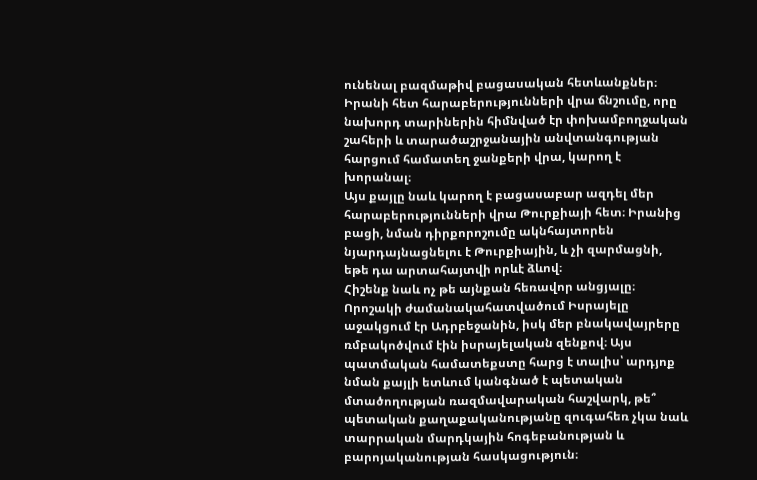ունենալ բազմաթիվ բացասական հետևանքներ։ Իրանի հետ հարաբերությունների վրա ճնշումը, որը նախորդ տարիներին հիմնված էր փոխամբողջական շահերի և տարածաշրջանային անվտանգության հարցում համատեղ ջանքերի վրա, կարող է խորանալ։
Այս քայլը նաև կարող է բացասաբար ազդել մեր հարաբերությունների վրա Թուրքիայի հետ։ Իրանից բացի, նման դիրքորոշումը ակնհայտորեն նյարդայնացնելու է Թուրքիային, և չի զարմացնի, եթե դա արտահայտվի որևէ ձևով։
Հիշենք նաև ոչ թե այնքան հեռավոր անցյալը։ Որոշակի ժամանակահատվածում Իսրայելը աջակցում էր Ադրբեջանին, իսկ մեր բնակավայրերը ռմբակոծվում էին իսրայելական զենքով։ Այս պատմական համատեքստը հարց է տալիս՝ արդյոք նման քայլի ետևում կանգնած է պետական մտածողության ռազմավարական հաշվարկ, թե՞ պետական քաղաքականությանը զուգահեռ չկա նաև տարրական մարդկային հոգեբանության և բարոյականության հասկացություն։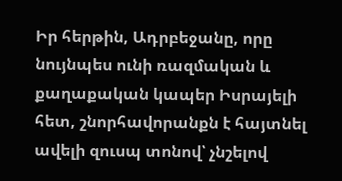Իր հերթին, Ադրբեջանը, որը նույնպես ունի ռազմական և քաղաքական կապեր Իսրայելի հետ, շնորհավորանքն է հայտնել ավելի զուսպ տոնով՝ չնշելով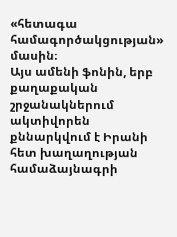«հետագա համագործակցության» մասին։
Այս ամենի ֆոնին, երբ քաղաքական շրջանակներում ակտիվորեն քննարկվում է Իրանի հետ խաղաղության համաձայնագրի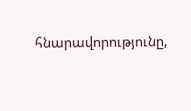հնարավորությունը,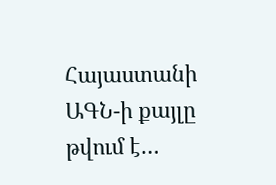Հայաստանի ԱԳՆ-ի քայլը թվում է…